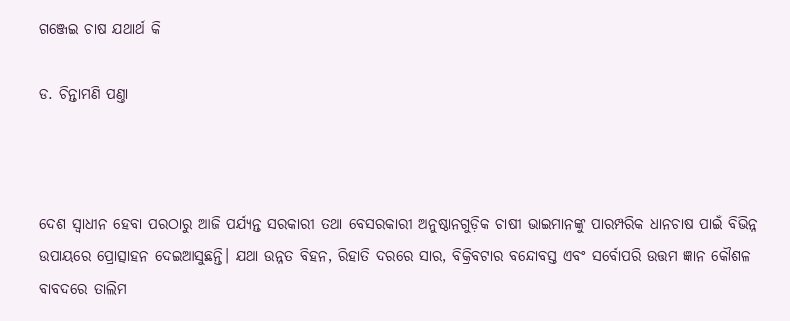ଗଞ୍ଜେଇ ଚାଷ ଯଥାର୍ଥ କି

ଡ. ଚିନ୍ତାମଣି ପଣ୍ତା



ଦେଶ ସ୍ବାଧୀନ ହେବା ପରଠାରୁ ଆଜି ପର୍ଯ୍ୟନ୍ତ ସରକାରୀ ତଥା ବେସରକାରୀ ଅନୁଷ୍ଠାନଗୁଡ଼ିକ ଚାଷୀ ଭାଇମାନଙ୍କୁ ପାରମ୍ପରିକ ଧାନଚାଷ ପାଇଁ ବିଭିନ୍ନ ଉପାୟରେ ପ୍ରୋତ୍ସାହନ ଦେଇଆସୁଛନ୍ତି। ଯଥା ଉନ୍ନତ ବିହନ, ରିହାତି ଦରରେ ସାର, ବିକ୍ରିବଟାର ବନ୍ଦୋବସ୍ତ ଏବଂ ସର୍ବୋପରି ଉତ୍ତମ ଜ୍ଞାନ କୌଶଳ ବାବଦରେ ତାଲିମ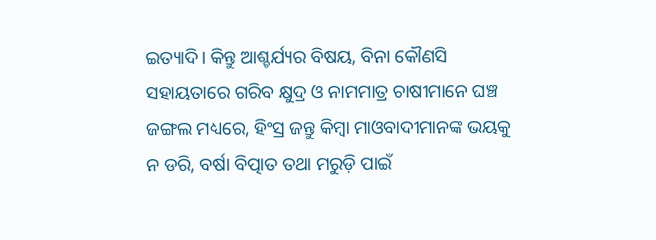ଇତ୍ୟାଦି। କିନ୍ତୁ ଆଶ୍ଚର୍ଯ୍ୟର ବିଷୟ, ବିନା କୌଣସି ସହାୟତାରେ ଗରିବ କ୍ଷୁଦ୍ର ଓ ନାମମାତ୍ର ଚାଷୀମାନେ ଘଞ୍ଚ ଜଙ୍ଗଲ ମଧ୍ୟରେ, ହିଂସ୍ର ଜନ୍ତୁ କିମ୍ବା ମାଓବାଦୀମାନଙ୍କ ଭୟକୁ ନ ଡରି, ବର୍ଷା ବିତ୍ପାତ ତଥା ମରୁଡ଼ି ପାଇଁ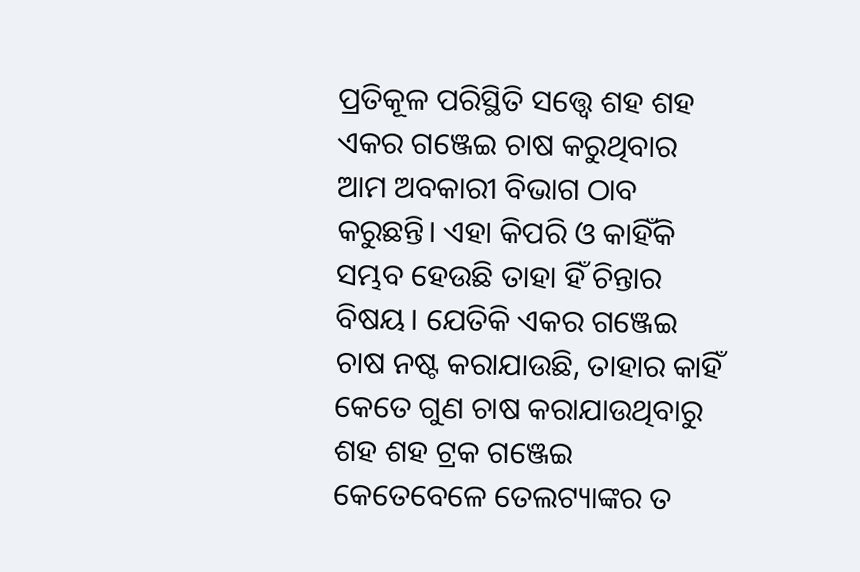ପ୍ରତିକୂଳ ପରିସ୍ଥିତି ସତ୍ତ୍ୱେ ଶହ ଶହ ଏକର ଗଞ୍ଜେଇ ଚାଷ କରୁଥିବାର ଆମ ଅବକାରୀ ବିଭାଗ ଠାବ କରୁଛନ୍ତି। ଏହା କିପରି ଓ କାହିଁକି ସମ୍ଭବ ହେଉଛି ତାହା ହିଁ ଚିନ୍ତାର ବିଷୟ। ଯେତିକି ଏକର ଗଞ୍ଜେଇ ଚାଷ ନଷ୍ଟ କରାଯାଉଛି, ତାହାର କାହିଁ କେତେ ଗୁଣ ଚାଷ କରାଯାଉଥିବାରୁ ଶହ ଶହ ଟ୍ରକ ଗଞ୍ଜେଇ କେତେବେଳେ ତେଲଟ୍ୟାଙ୍କର ତ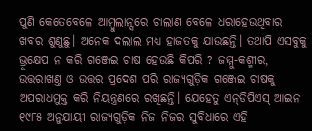ପୁଣି କେତେବେଳେ ଆମ୍ବୁଲାନ୍ସରେ ଚାଲାଣ ବେଳେ ଧରାହେଉଥିବାର ଖବର ଶୁଣୁଛୁ। ଅନେକ ଦଲାଲ ମଧ୍ୟ ହାଜତକୁ ଯାଉଛନ୍ତି। ତଥାପି ଏସବୁକୁ ଭ୍ରୂକ୍ଷେପ ନ କରି ଗଞ୍ଜେଇ ଚାଷ ହେଉଛି କିପରି ? ଜମ୍ମୁ-କଶ୍ମୀର, ଉତ୍ତରାଖଣ୍ତ ଓ ଉତ୍ତର ପ୍ରଦେଶ ପରି ରାଜ୍ୟଗୁଡ଼ିକ ଗଞ୍ଜେଇ ଚାଷକୁ ଅପରାଧମୁକ୍ତ କରି ନିୟନ୍ତ୍ରଣରେ ରଖିଛନ୍ତି। ଯେହେତୁ ଏନ୍‌ଡିପିଏସ୍‌ ଆଇନ ୧୯୮୫ ଅନୁଯାୟୀ ରାଜ୍ୟଗୁଡ଼ିକ ନିଜ ନିଜର ସୁବିଧାରେ ଏହି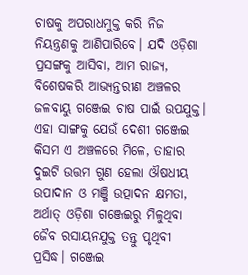ଚାଷକୁ ଅପରାଧମୁକ୍ତ କରି ନିଜ ନିୟନ୍ତ୍ରଣକୁ ଆଣିପାରିବେ। ଯଦି ଓଡ଼ିଶା ପ୍ରସଙ୍ଗକୁ ଆସିବା, ଆମ ରାଜ୍ୟ, ବିଶେଷକରି ଆଭ୍ୟନ୍ତରୀଣ ଅଞ୍ଚଳର ଜଳବାୟୁ ଗଞ୍ଜେଇ ଚାଷ ପାଇଁ ଉପଯୁକ୍ତ। ଏହା ସାଙ୍ଗକୁ ଯେଉଁ ଦେଶୀ ଗଞ୍ଜେଇ କିସମ ଏ ଅଞ୍ଚଳରେ ମିଳେ, ତାହାର ଦୁଇଟି ଉତ୍ତମ ଗୁଣ ହେଲା ଔଷଧୀୟ ଉପାଦାନ ଓ ମଞ୍ଜି ଉତ୍ପାଦନ କ୍ଷମତା, ଅର୍ଥାତ୍‌ ଓଡ଼ିଶା ଗଞ୍ଜେଇରୁ ମିଳୁଥିବା ଜୈବ ରସାୟନଯୁକ୍ତ ତନ୍ତୁ ପୃଥିବୀ ପ୍ରସିଦ୍ଧ। ଗଞ୍ଜେଇ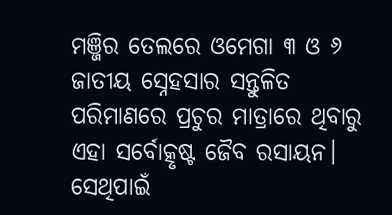ମଞ୍ଜିର ତେଲରେ ଓମେଗା ୩ ଓ ୬ ଜାତୀୟ ସ୍ନେହସାର ସନ୍ତୁଳିତ ପରିମାଣରେ ପ୍ରଚୁର ମାତ୍ରାରେ ଥିବାରୁ ଏହା ସର୍ବୋତ୍କୃଷ୍ଟ ଜୈବ ରସାୟନ। ସେଥିପାଇଁ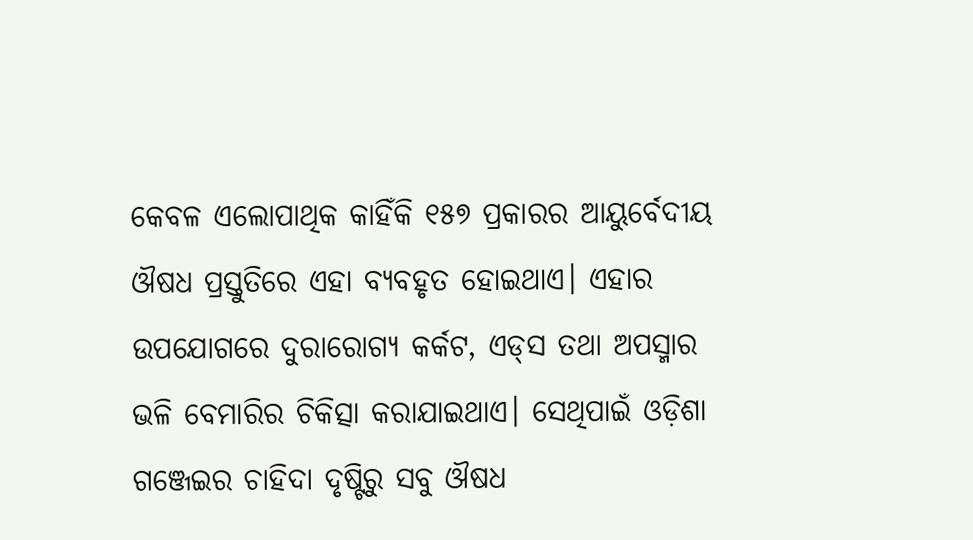କେବଳ ଏଲୋପାଥିକ କାହିଁକି ୧୫୭ ପ୍ରକାରର ଆୟୁର୍ବେଦୀୟ ଔଷଧ ପ୍ରସ୍ତୁତିରେ ଏହା ବ୍ୟବହୃତ ହୋଇଥାଏ। ଏହାର ଉପଯୋଗରେ ଦୁରାରୋଗ୍ୟ କର୍କଟ, ଏଡ୍‌ସ ତଥା ଅପସ୍ମାର ଭଳି ବେମାରିର ଚିକିତ୍ସା କରାଯାଇଥାଏ। ସେଥିପାଇଁ ଓଡ଼ିଶା ଗଞ୍ଜେଇର ଚାହିଦା ଦୃଷ୍ଟିରୁ ସବୁ ଔଷଧ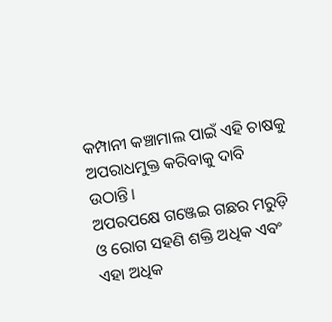କମ୍ପାନୀ କଞ୍ଚାମାଲ ପାଇଁ ଏହି ଚାଷକୁ ଅପରାଧମୁକ୍ତ କରିବାକୁ ଦାବି ଉଠାନ୍ତି।
ଅପରପକ୍ଷେ ଗଞ୍ଜେଇ ଗଛର ମରୁଡ଼ି ଓ ରୋଗ ସହଣି ଶକ୍ତି ଅଧିକ ଏବଂ ଏହା ଅଧିକ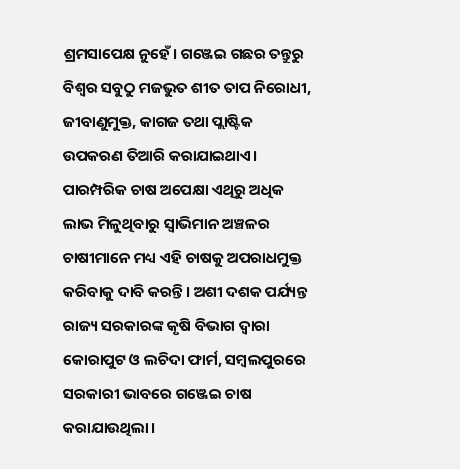ଶ୍ରମସାପେକ୍ଷ ନୁହେଁ। ଗଞ୍ଜେଇ ଗଛର ତନ୍ତୁରୁ ବିଶ୍ବର ସବୁଠୁ ମଜଭୁତ ଶୀତ ତାପ ନିରୋଧୀ, ଜୀବାଣୁମୁକ୍ତ, କାଗଜ ତଥା ପ୍ଲାଷ୍ଟିକ ଉପକରଣ ତିଆରି କରାଯାଇଥାଏ। ପାରମ୍ପରିକ ଚାଷ ଅପେକ୍ଷା ଏଥିରୁ ଅଧିକ ଲାଭ ମିଳୁଥିବାରୁ ସ୍ବାଭିମାନ ଅଞ୍ଚଳର ଚାଷୀମାନେ ମଧ୍ୟ ଏହି ଚାଷକୁ ଅପରାଧମୁକ୍ତ କରିବାକୁ ଦାବି କରନ୍ତି। ଅଶୀ ଦଶକ ପର୍ଯ୍ୟନ୍ତ ରାଜ୍ୟ ସରକାରଙ୍କ କୃଷି ବିଭାଗ ଦ୍ୱାରା କୋରାପୁଟ ଓ ଲଚିଦା ଫାର୍ମ, ସମ୍ବଲପୁରରେ ସରକାରୀ ଭାବରେ ଗଞ୍ଜେଇ ଚାଷ କରାଯାଉଥିଲା।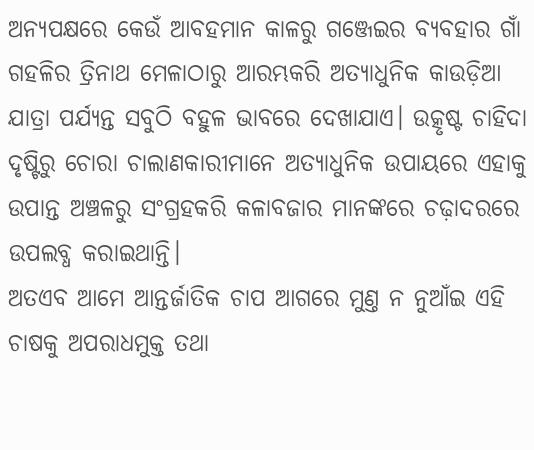ଅନ୍ୟପକ୍ଷରେ କେଉଁ ଆବହମାନ କାଳରୁ ଗଞ୍ଜେଇର ବ୍ୟବହାର ଗାଁ ଗହଳିର ତ୍ରିନାଥ ମେଳାଠାରୁ ଆରମ୍ଭକରି ଅତ୍ୟାଧୁନିକ କାଉଡ଼ିଆ ଯାତ୍ରା ପର୍ଯ୍ୟନ୍ତ ସବୁଠି ବହୁଳ ଭାବରେ ଦେଖାଯାଏ। ଉତ୍କୃଷ୍ଟ ଚାହିଦା ଦୃଷ୍ଟିରୁ ଚୋରା ଚାଲାଣକାରୀମାନେ ଅତ୍ୟାଧୁନିକ ଉପାୟରେ ଏହାକୁ ଉପାନ୍ତ ଅଞ୍ଚଳରୁ ସଂଗ୍ରହକରି କଳାବଜାର ମାନଙ୍କରେ ଚଢ଼ାଦରରେ ଉପଲବ୍ଧ କରାଇଥାନ୍ତି।
ଅତଏବ ଆମେ ଆନ୍ତର୍ଜାତିକ ଚାପ ଆଗରେ ମୁଣ୍ତ ନ ନୁଆଁଇ ଏହି ଚାଷକୁ ଅପରାଧମୁକ୍ତ ତଥା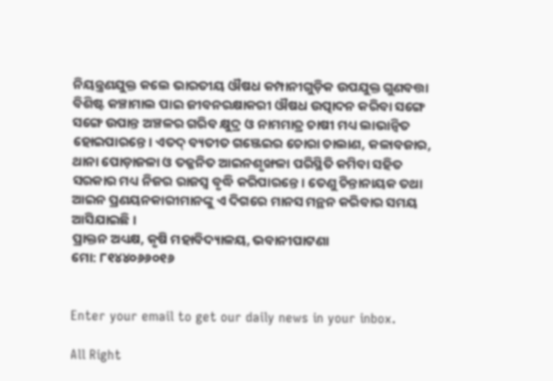ନିୟନ୍ତ୍ରଣଯୁକ୍ତ କଲେ ଭାରତୀୟ ଔଷଧ କମ୍ପାନୀଗୁଡ଼ିକ ଉପଯୁକ୍ତ ଗୁଣବତ୍ତା ବିଶିଷ୍ଟ କଞ୍ଚାମାଲ ପାଇ ଜୀବନରକ୍ଷାକରୀ ଔଷଧ ଉତ୍ପାଦନ କରିବା ସଙ୍ଗେ ସଙ୍ଗେ ଉପାନ୍ତ ଅଞ୍ଚଳର ଗରିବ କ୍ଷୁଦ୍ର ଓ ନାମମାତ୍ର ଚାଷୀ ମଧ୍ୟ ଲାଭାନ୍ବିତ ହୋଇପାରନ୍ତେ। ଏତଦ୍‌ ବ୍ୟତୀତ ଗଞ୍ଜେଇର ଚୋରା ଚାଲାଣ, କଳାବଜାର, ଥାନା ପୋଡ଼ାଜଳା ଓ ତଜ୍ଜନିତ ଆଇନଶୃଙ୍ଖଳା ପରିସ୍ଥିତି କମିବା ସହିତ ସରକାର ମଧ୍ୟ ନିଜର ରାଜସ୍ବ ବୃଦ୍ଧି କରିପାରନ୍ତେ। ତେଣୁ ଚିନ୍ତାନାୟକ ତଥା ଆଇନ ପ୍ରଣୟନକାରୀମାନଙ୍କୁ ଏ ଦିଗରେ ମାନସ ମନ୍ଥନ କରିବାର ସମୟ ଆସିଯାଇଛି।
ପ୍ରାକ୍ତନ ଅଧ୍ୟକ୍ଷ, କୃଷି ମହାବିଦ୍ୟାଳୟ, ଭବାନୀପାଟଣା
ମୋ: ୮୧୪୪୦୬୬୦୧୬


Enter your email to get our daily news in your inbox.

All Right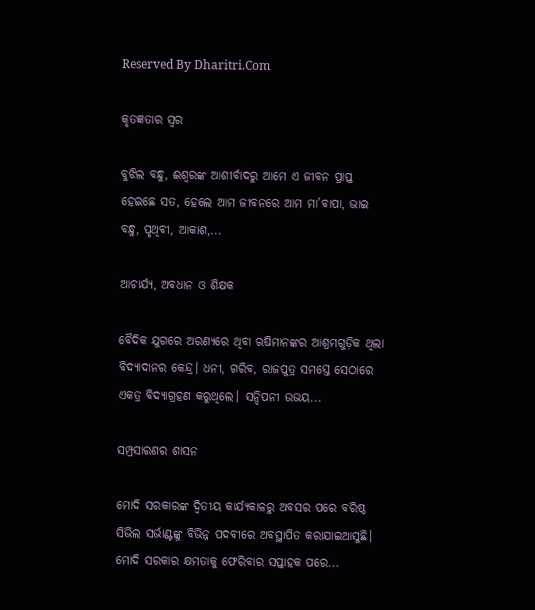Reserved By Dharitri.Com

କୃତଜ୍ଞତାର ସ୍ବର

ବୁଝିଲ ବନ୍ଧୁ, ଈଶ୍ବରଙ୍କ ଆଶୀର୍ବାଦରୁ ଆମେ ଏ ଜୀବନ ପ୍ରାପ୍ତ ହେଇଛେ ସତ, ହେଲେ ଆମ ଜୀବନରେ ଆମ ମା’ବାପା, ଭାଇ ବନ୍ଧୁ, ପୃଥିବୀ, ଆକାଶ,...

ଆଚାର୍ଯ୍ୟ, ଅବଧାନ ଓ ଶିକ୍ଷକ

ବୈଦିକ ଯୁଗରେ ଅରଣ୍ୟରେ ଥିବା ଋଷିମାନଙ୍କର ଆଶ୍ରମଗୁଡ଼ିକ ଥିଲା ବିଦ୍ୟାଦାନର କେନ୍ଦ୍ର। ଧନୀ, ଗରିବ, ରାଜପୁତ୍ର ସମସ୍ତେ ସେଠାରେ ଏକତ୍ର ବିଦ୍ୟାଗ୍ରହଣ କରୁଥିଲେ। ସନ୍ଦିପନୀ ଉଭୟ...

ସମ୍ପ୍ରସାରଣର ଶାସନ

ମୋଦି ସରକାରଙ୍କ ଦ୍ୱିତୀୟ କାର୍ଯ୍ୟକାଳରୁ ଅବସର ପରେ ବରିଷ୍ଠ ସିଭିଲ ସର୍ଭାଣ୍ଟଙ୍କୁ ବିଭିନ୍ନ ପଦବୀରେ ଅବସ୍ଥାପିତ କରାଯାଇଆସୁଛି। ମୋଦି ସରକାର କ୍ଷମତାକୁ ଫେରିବାର ସପ୍ତାହକ ପରେ...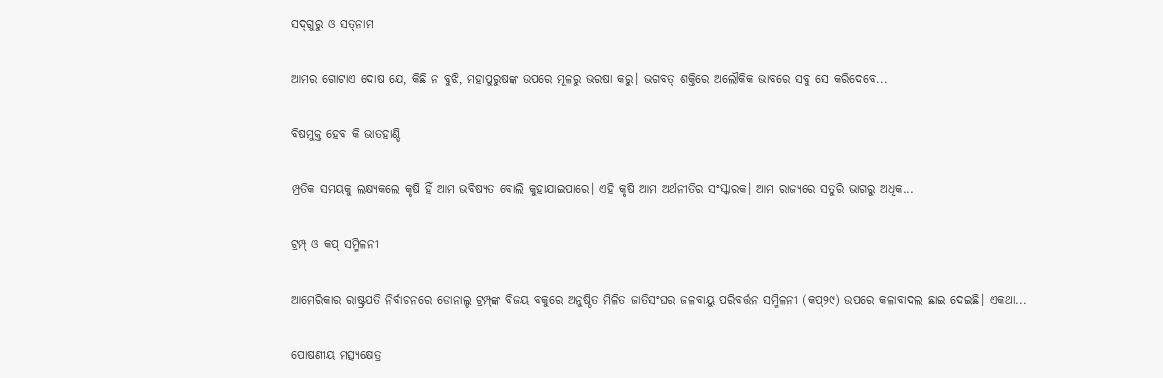ସଦ୍‌ଗୁରୁ ଓ ସତ୍‌ନାମ

ଆମର ଗୋଟାଏ ଦୋଷ ଯେ, କିଛି ନ ବୁଝି, ମହାପୁରୁଷଙ୍କ ଉପରେ ମୂଳରୁ ଭରଷା କରୁ। ଭଗବତ୍‌ ଶକ୍ତିରେ ଅଲୌକିକ ଭାବରେ ସବୁ ସେ କରିଦେବେ...

ବିଷମୁକ୍ତ ହେବ କି ଭାତହାଣ୍ଡି

ମ୍ପ୍ରତିକ ସମୟକୁ ଲକ୍ଷ୍ୟକଲେ କୃଷି ହିଁ ଆମ ଭବିଷ୍ୟତ ବୋଲି କୁହାଯାଇପାରେ। ଏହି କୃଷି ଆମ ଅର୍ଥନୀତିର ସଂସ୍କାରକ। ଆମ ରାଜ୍ୟରେ ସତୁରି ଭାଗରୁ ଅଧିକ...

ଟ୍ରମ୍ପ୍‌ ଓ କପ୍‌ ସମ୍ମିଳନୀ

ଆମେରିକାର ରାଷ୍ଟ୍ରପତି ନିର୍ବାଚନରେ ଡୋନାଲ୍ଡ ଟ୍ରମ୍ପ୍‌ଙ୍କ ବିଜୟ ବକୁରେ ଅନୁଷ୍ଠିତ ମିଳିତ ଜାତିସଂଘର ଜଳବାୟୁ ପରିବର୍ତ୍ତନ ସମ୍ମିଳନୀ (କପ୍‌୨୯) ଉପରେ କଳାବାଦଲ ଛାଇ ଦେଇଛି। ଏକଥା...

ପୋଷଣୀୟ ମତ୍ସ୍ୟକ୍ଷେତ୍ର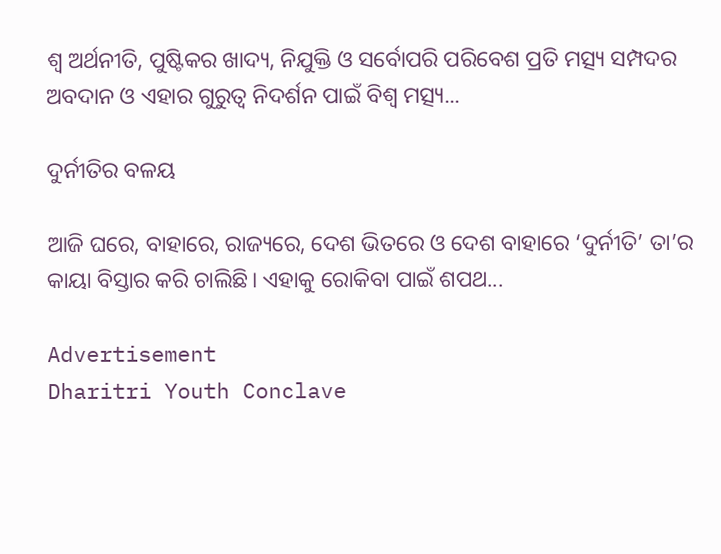ଶ୍ୱ ଅର୍ଥନୀତି, ପୁଷ୍ଟିକର ଖାଦ୍ୟ, ନିଯୁକ୍ତି ଓ ସର୍ବୋପରି ପରିବେଶ ପ୍ରତି ମତ୍ସ୍ୟ ସମ୍ପଦର ଅବଦାନ ଓ ଏହାର ଗୁରୁତ୍ୱ ନିଦର୍ଶନ ପାଇଁ ବିଶ୍ୱ ମତ୍ସ୍ୟ...

ଦୁର୍ନୀତିର ବଳୟ

ଆଜି ଘରେ, ବାହାରେ, ରାଜ୍ୟରେ, ଦେଶ ଭିତରେ ଓ ଦେଶ ବାହାରେ ‘ଦୁର୍ନୀତି’ ତା’ର କାୟା ବିସ୍ତାର କରି ଚାଲିଛି। ଏହାକୁ ରୋକିବା ପାଇଁ ଶପଥ...

Advertisement
Dharitri Youth Conclave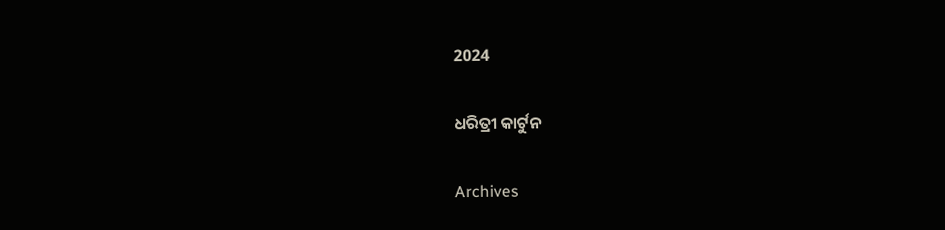2024

ଧରିତ୍ରୀ କାର୍ଟୁନ

Archives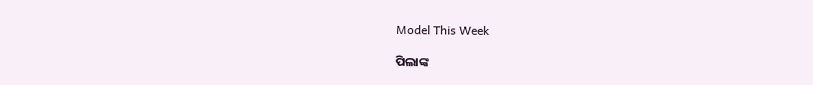Model This Week

ପିଲାଙ୍କ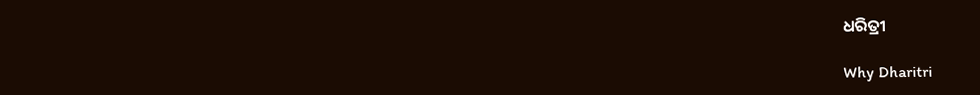ଧରିତ୍ରୀ

Why Dharitri